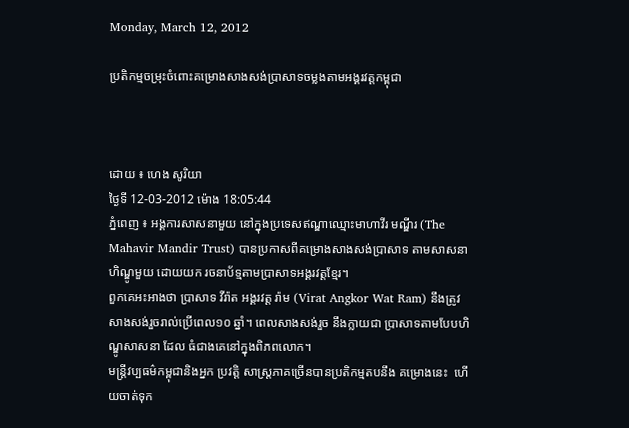Monday, March 12, 2012

ប្រតិកម្មចម្រុះចំពោះគម្រោងសាងសង់ប្រាសាទចម្លងតាមអង្គរវត្ដកម្ពុជា



ដោយ ៖ ហេង សូរិយា
ថ្ងៃទី 12-03-2012 ម៉ោង 18:05:44
ភ្នំពេញ ៖ អង្គការសាសនាមួយ នៅក្នុងប្រទេសឥណ្ឌាឈ្មោះមាហាវីរ មណ្ឌីរ (The Mahavir Mandir Trust) បានប្រកាសពីគម្រោងសាងសង់ប្រាសាទ តាមសាសនាហិណ្ឌូមួយ ដោយយក រចនាប័ទ្មតាមប្រាសាទអង្គរវត្ដខ្មែរ។
ពួកគេអះអាងថា ប្រាសាទ វីរ៉ាត អង្គរវត្ដ រ៉ាម (Virat Angkor Wat Ram) នឹងត្រូវសាងសង់រួចរាល់ប្រើពេល១០ ឆ្នាំ។ ពេលសាងសង់រួច នឹងក្លាយជា ប្រាសាទតាមបែបហិណ្ឌូសាសនា ដែល ធំជាងគេនៅក្នុងពិភពលោក។
មន្ដ្រីវប្បធម៌កម្ពុជានិងអ្នក ប្រវត្ដិ សាស្ដ្រភាគច្រើនបានប្រតិកម្មតបនឹង គម្រោងនេះ  ហើយចាត់ទុក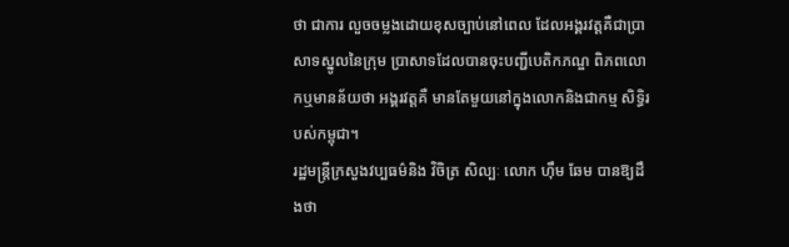ថា ជាការ លួចចម្លងដោយខុសច្បាប់នៅពេល ដែលអង្គរវត្ដគឺជាប្រាសាទស្នូលនៃក្រុម ប្រាសាទដែលបានចុះបញ្ជីបេតិកភណ្ឌ ពិភពលោកឬមានន័យថា អង្គរវត្ដគឺ មានតែមួយនៅក្នុងលោកនិងជាកម្ម សិទ្ធិរបស់កម្ពុជា។
រដ្ឋមន្ដ្រីក្រសួងវប្បធម៌និង វិចិត្រ សិល្បៈ លោក ហ៊ឹម ឆែម បានឱ្យដឹងថា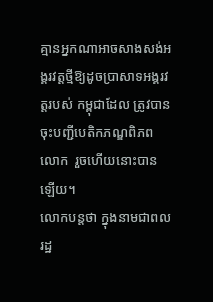គ្មានអ្នកណាអាចសាងសង់អង្គរវត្ដថ្មីឱ្យដូចប្រាសាទអង្គរវត្ដរបស់ កម្ពុជាដែល ត្រូវបានចុះបញ្ជីបេតិកភណ្ឌពិភពលោក  រួចហើយនោះបានឡើយ។
លោកបន្ដថា ក្នុងនាមជាពលរដ្ឋ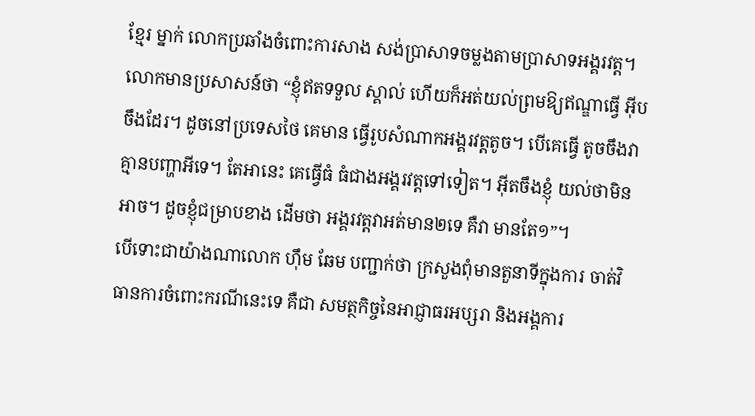ខ្មែរ ម្នាក់ លោកប្រឆាំងចំពោះការសាង សង់ប្រាសាទចម្លងតាមប្រាសាទអង្គរវត្ដ។ លោកមានប្រសាសន៍ថា “ខ្ញុំឥតទទួល ស្គាល់ ហើយក៏អត់យល់ព្រមឱ្យឥណ្ឌាធ្វើ អ៊ីបចឹងដែរ។ ដូចនៅប្រទេសថៃ គេមាន ធ្វើរូបសំណាកអង្គរវត្ដតូច។ បើគេធ្វើ តូចចឹងវាគ្មានបញ្ហាអីទេ។ តែអានេះ គេធ្វើធំ ធំជាងអង្គរវត្ដទៅទៀត។ អ៊ីតចឹងខ្ញុំ យល់ថាមិនអាច។ ដូចខ្ញុំជម្រាបខាង ដើមថា អង្គរវត្ដវាអត់មាន២ទេ គឺវា មានតែ១”។
បើទោះជាយ៉ាងណាលោក ហ៊ឹម ឆែម បញ្ជាក់ថា ក្រសួងពុំមានតួនាទីក្នុងការ ចាត់វិធានការចំពោះករណីនេះទេ គឺជា សមត្ថកិច្ចនៃអាជ្ញាធរអប្សរា និងអង្គការ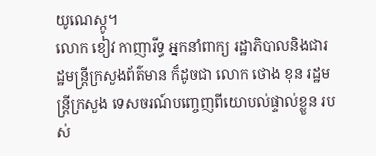យូណេស្កូ។
លោក ខៀវ កាញារីទ្ធ អ្នកនាំពាក្យ រដ្ឋាភិបាលនិងជារដ្ឋមន្ដ្រីក្រសួងព័ត៌មាន ក៏ដូចជា លោក ថោង ខុន រដ្ឋមន្ដ្រីក្រសួង ទេសចរណ៍បញ្ចេញពីយោបល់ផ្ទាល់ខ្លួន របស់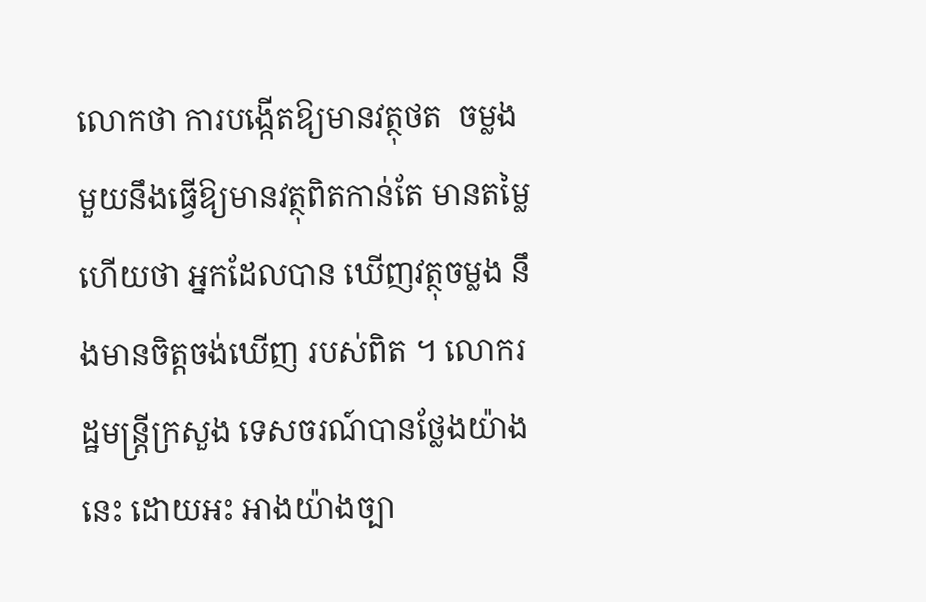លោកថា ការបង្កើតឱ្យមានវត្ថុថត  ចម្លងមួយនឹងធ្វើឱ្យមានវត្ថុពិតកាន់តែ មានតម្លៃ ហើយថា អ្នកដែលបាន ឃើញវត្ថុចម្លង នឹងមានចិត្ដចង់ឃើញ របស់ពិត ។ លោករដ្ឋមន្ដ្រីក្រសួង ទេសចរណ៍បានថ្លែងយ៉ាងនេះ ដោយអះ អាងយ៉ាងច្បា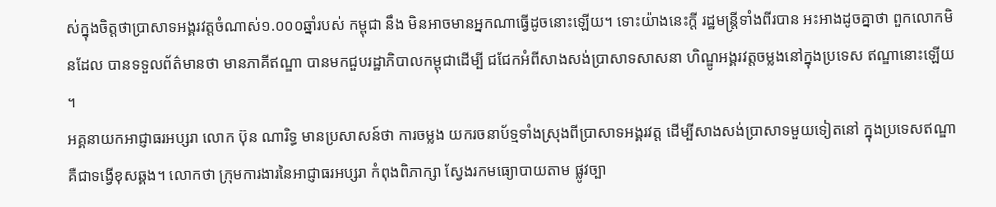ស់ក្នុងចិត្ដថាប្រាសាទអង្គរវត្ដចំណាស់១.០០០ឆ្នាំរបស់ កម្ពុជា នឹង មិនអាចមានអ្នកណាធ្វើដូចនោះឡើយ។ ទោះយ៉ាងនេះក្ដី រដ្ឋមន្ដ្រីទាំងពីរបាន អះអាងដូចគ្នាថា ពួកលោកមិនដែល បានទទួលព័ត៌មានថា មានភាគីឥណ្ឌា បានមកជួបរដ្ឋាភិបាលកម្ពុជាដើម្បី ជជែកអំពីសាងសង់ប្រាសាទសាសនា ហិណ្ឌូអង្គរវត្ដចម្លងនៅក្នុងប្រទេស ឥណ្ឌានោះឡើយ។
អគ្គនាយកអាជ្ញាធរអប្សរា លោក ប៊ុន ណារិទ្ធ មានប្រសាសន៍ថា ការចម្លង យករចនាប័ទ្មទាំងស្រុងពីប្រាសាទអង្គរវត្ដ ដើម្បីសាងសង់ប្រាសាទមួយទៀតនៅ ក្នុងប្រទេសឥណ្ឌា គឺជាទង្វើខុសឆ្គង។ លោកថា ក្រុមការងារនៃអាជ្ញាធរអប្សរា កំពុងពិភាក្សា ស្វែងរកមធ្យោបាយតាម ផ្លូវច្បា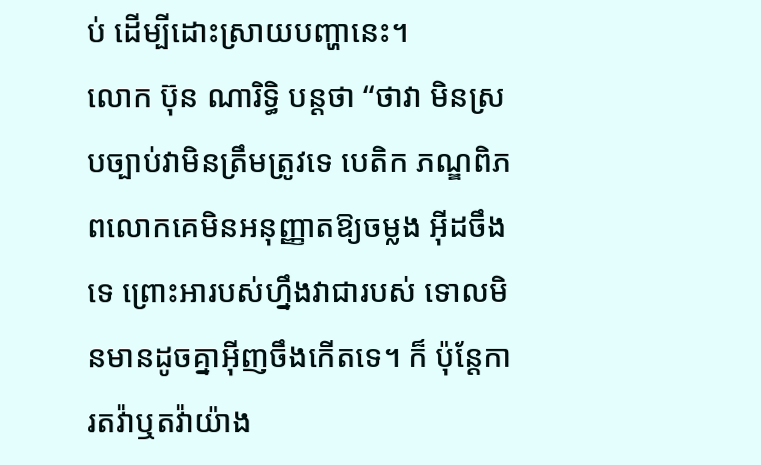ប់ ដើម្បីដោះស្រាយបញ្ហានេះ។
លោក ប៊ុន ណារិទ្ធិ បន្ដថា “ថាវា មិនស្របច្បាប់វាមិនត្រឹមត្រូវទេ បេតិក ភណ្ឌពិភពលោកគេមិនអនុញ្ញាតឱ្យចម្លង អ៊ីដចឹងទេ ព្រោះអារបស់ហ្នឹងវាជារបស់ ទោលមិនមានដូចគ្នាអ៊ីញចឹងកើតទេ។ ក៏ ប៉ុន្ដែការតវ៉ាឬតវ៉ាយ៉ាង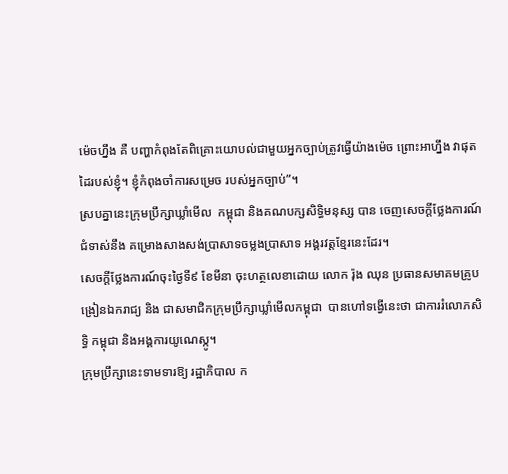ម៉េចហ្នឹង គឺ បញ្ហាកំពុងតែពិគ្រោះយោបល់ជាមួយអ្នកច្បាប់ត្រូវធ្វើយ៉ាងម៉េច ព្រោះអាហ្នឹង វាផុតដៃរបស់ខ្ញុំ។ ខ្ញុំកំពុងចាំការសម្រេច របស់អ្នកច្បាប់”។
ស្របគ្នានេះក្រុមប្រឹក្សាឃ្លាំមើល  កម្ពុជា និងគណបក្សសិទ្ធិមនុស្ស បាន ចេញសេចក្ដីថ្លែងការណ៍ជំទាស់នឹង គម្រោងសាងសង់ប្រាសាទចម្លងប្រាសាទ អង្គរវត្ដខ្មែរនេះដែរ។
សេចក្ដីថ្លែងការណ៍ចុះថ្ងៃទី៩ ខែមីនា ចុះហត្ថលេខាដោយ លោក រ៉ុង ឈុន ប្រធានសមាគមគ្រូបង្រៀនឯករាជ្យ និង ជាសមាជិកក្រុមប្រឹក្សាឃ្លាំមើលកម្ពុជា  បានហៅទង្វើនេះថា ជាការរំលោភសិទ្ធិ កម្ពុជា និងអង្គការយូណេស្កូ។
ក្រុមប្រឹក្សានេះទាមទារឱ្យ រដ្ឋាភិបាល ក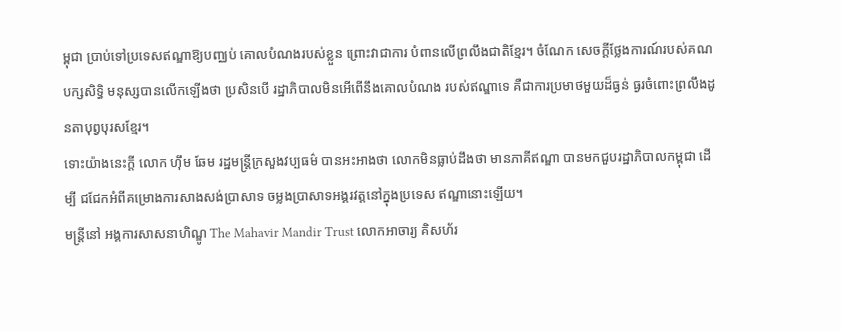ម្ពុជា ប្រាប់ទៅប្រទេសឥណ្ឌាឱ្យបញ្ឈប់ គោលបំណងរបស់ខ្លួន ព្រោះវាជាការ បំពានលើព្រលឹងជាតិខ្មែរ។ ចំណែក សេចក្ដីថ្លែងការណ៍របស់គណបក្សសិទ្ធិ មនុស្សបានលើកឡើងថា ប្រសិនបើ រដ្ឋាភិបាលមិនអើពើនឹងគោលបំណង របស់ឥណ្ឌាទេ គឺជាការប្រមាថមួយដ៏ធ្ងន់ ធ្ងរចំពោះព្រលឹងដូនតាបុព្វបុរសខ្មែរ។
ទោះយ៉ាងនេះក្ដី លោក ហ៊ឹម ឆែម រដ្ឋមន្ដ្រីក្រសួងវប្បធម៌ បានអះអាងថា លោកមិនធ្លាប់ដឹងថា មានភាគីឥណ្ឌា បានមកជួបរដ្ឋាភិបាលកម្ពុជា ដើម្បី ជជែកអំពីគម្រោងការសាងសង់ប្រាសាទ ចម្លងប្រាសាទអង្គរវត្ដនៅក្នុងប្រទេស ឥណ្ឌានោះឡើយ។
មន្ដ្រីនៅ អង្គការសាសនាហិណ្ឌូ The Mahavir Mandir Trust លោកអាចារ្យ គិសហ័រ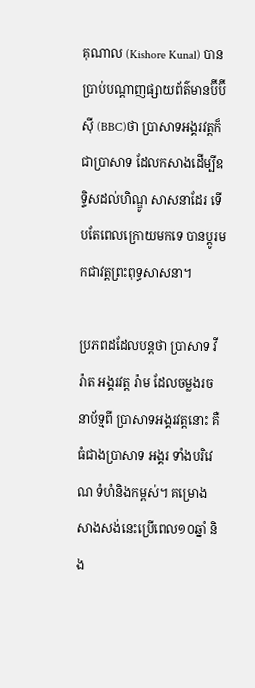គុណាល (Kishore Kunal) បានប្រាប់បណ្ដាញផ្សាយព័ត៌មានប៊ីប៊ីស៊ី (BBC)ថា ប្រាសាទអង្គរវត្ដក៏ជាប្រាសាទ ដែលកសាងដើម្បីឧទ្ទិសដល់ហិណ្ឌូ សាសនាដែរ ទើបតែពេលក្រោយមកទេ បានប្ដូរមកជាវត្ដព្រះពុទ្ធសាសនា។

ប្រភពដដែលបន្ដថា ប្រាសាទ វីរ៉ាត អង្គរវត្ដ រ៉ាម ដែលចម្លងរចនាប័ទ្មពី ប្រាសាទអង្គរវត្ដនោះ គឺធំជាងប្រាសាទ អង្គរ ទាំងបរិវេណ ទំហំនិងកម្ពស់។ គម្រោង សាងសង់នេះប្រើពេល១០ឆ្នាំ និង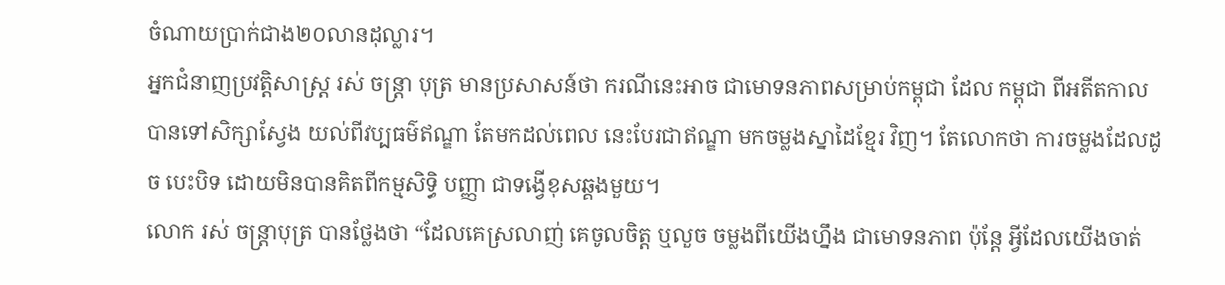ចំណាយប្រាក់ជាង២០លានដុល្លារ។
អ្នកជំនាញប្រវត្ដិសាស្ដ្រ រស់ ចន្ដ្រា បុត្រ មានប្រសាសន៍ថា ករណីនេះអាច ជាមោទនភាពសម្រាប់កម្ពុជា ដែល កម្ពុជា ពីអតីតកាលបានទៅសិក្សាស្វែង យល់ពីវប្បធម៌ឥណ្ឌា តែមកដល់ពេល នេះបែរជាឥណ្ឌា មកចម្លងស្នាដៃខ្មែរ វិញ។ តែលោកថា ការចម្លងដែលដូច បេះបិទ ដោយមិនបានគិតពីកម្មសិទ្ធិ បញ្ញា ជាទង្វើខុសឆ្គងមួយ។
លោក រស់ ចន្ដ្រាបុត្រ បានថ្លែងថា “ដែលគេស្រលាញ់ គេចូលចិត្ដ ឬលួច ចម្លងពីយើងហ្នឹង ជាមោទនភាព ប៉ុន្ដែ អ្វីដែលយើងចាត់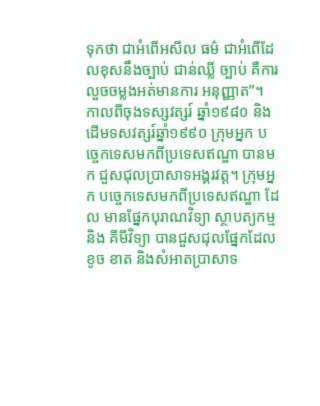ទុកថា ជាអំពើអសីល ធម៌ ជាអំពើដែលខុសនឹងច្បាប់ ជាន់ឈ្លី ច្បាប់ គឺការលួចចម្លងអត់មានការ អនុញ្ញាត”។
កាលពីចុងទស្សវត្សរ៍ ឆ្នាំ១៩៨០ និង ដើមទសវត្សរ៍ឆ្នាំ១៩៩០ ក្រុមអ្នក បច្ចេកទេសមកពីប្រទេសឥណ្ឌា បានមក ជួសជុលប្រាសាទអង្គរវត្ដ។ ក្រុមអ្នក បច្ចេកទេសមកពីប្រទេសឥណ្ឌា ដែល មានផ្នែកបុរាណវិទ្យា ស្ថាបត្យកម្ម និង គីមីវិទ្យា បានជួសជុលផ្នែកដែល ខូច ខាត និងសំអាតប្រាសាទ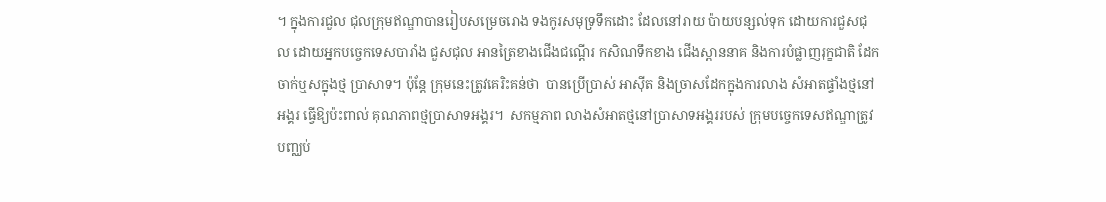។ ក្នុងការជួល ជុលក្រុមឥណ្ឌាបានរៀបសម្រេចរោង ទងកូរសមុទ្រទឹកដោះ ដែលនៅរាយ ប៉ាយបន្សល់ទុក ដោយការជួសជុល ដោយអ្នកបច្ចេកទេសបារាំង ជួសជុល អានត្រៃខាងជើងជណ្ដើរ កសិណទឹកខាង ជើងស្ពាននាគ និងការបំផ្លាញរុក្ខជាតិ ដែកចាក់ឬសក្នុងថ្ម ប្រាសាទ។ ប៉ុន្ដែ ក្រុមនេះត្រូវគេរិះគន់ថា  បានប្រើប្រាស់ អាស៊ីត និងច្រាសដែកក្នុងការលាង សំអាតផ្ទាំងថ្មនៅអង្គរ ធ្វើឱ្យប៉ះពាល់ គុណភាពថ្មប្រាសាទអង្គរ។  សកម្មភាព លាងសំអាតថ្មនៅប្រាសាទអង្គររបស់ ក្រុមបច្ចេកទេសឥណ្ឌាត្រូវបញ្ឈប់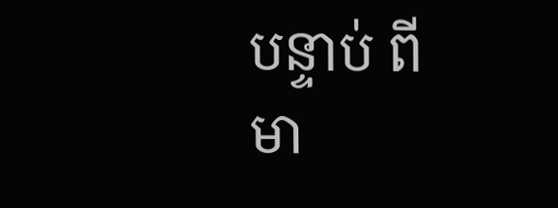បន្ទាប់ ពីមា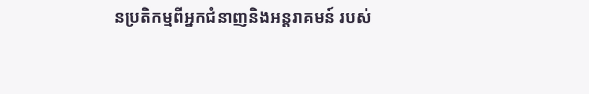នប្រតិកម្មពីអ្នកជំនាញនិងអន្ដរាគមន៍ របស់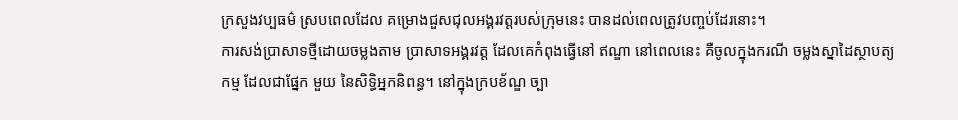ក្រសួងវប្បធម៌ ស្របពេលដែល គម្រោងជួសជុលអង្គរវត្ដរបស់ក្រុមនេះ បានដល់ពេលត្រូវបញ្ចប់ដែរនោះ។
ការសង់ប្រាសាទថ្មីដោយចម្លងតាម ប្រាសាទអង្គរវត្ដ ដែលគេកំពុងធ្វើនៅ ឥណ្ឌា នៅពេលនេះ គឺចូលក្នុងករណី ចម្លងស្នាដៃស្ថាបត្យកម្ម ដែលជាផ្នែក មួយ នៃសិទ្ធិអ្នកនិពន្ធ។ នៅក្នុងក្របខ័ណ្ឌ ច្បា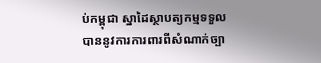ប់កម្ពុជា ស្នាដៃស្ថាបត្យកម្មទទួល បាននូវការការពារពីសំណាក់ច្បា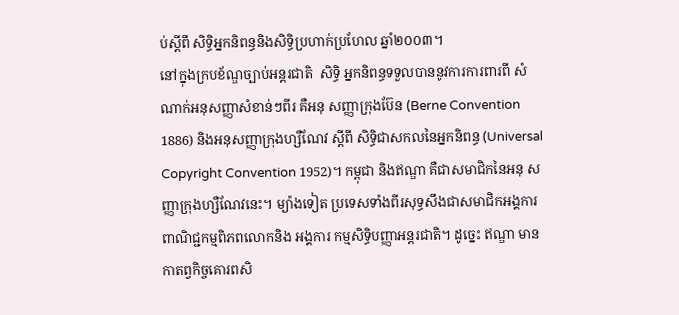ប់ស្ដីពី សិទ្ធិអ្នកនិពន្ធនិងសិទ្ធិប្រហាក់ប្រហែល ឆ្នាំ២០០៣។
នៅក្នុងក្របខ័ណ្ឌច្បាប់អន្ដរជាតិ  សិទ្ធិ អ្នកនិពន្ធទទួលបាននូវការការពារពី សំណាក់អនុសញ្ញាសំខាន់ៗពីរ គឺអនុ សញ្ញាក្រុងប៊ែន (Berne Convention 1886) និងអនុសញ្ញាក្រុងហ្សឺណែវ ស្ដីពី សិទ្ធិជាសកលនៃអ្នកនិពន្ធ (Universal Copyright Convention 1952)។ កម្ពុជា និងឥណ្ឌា គឺជាសមាជិកនៃអនុ សញ្ញាក្រុងហ្សឺណែវនេះ។ ម្យ៉ាងទៀត ប្រទេសទាំងពីរសុទ្ធសឹងជាសមាជិកអង្គការពាណិជ្ជកម្មពិភពលោកនិង អង្គការ កម្មសិទ្ធិបញ្ញាអន្ដរជាតិ។ ដូច្នេះ ឥណ្ឌា មានកាតព្វកិច្ចគោរពសិ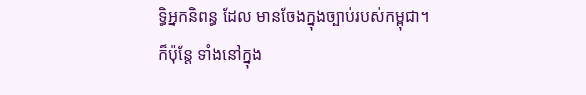ទ្ធិអ្នកនិពន្ធ ដែល មានចែងក្នុងច្បាប់របស់កម្ពុជា។
ក៏ប៉ុន្ដែ ទាំងនៅក្នុង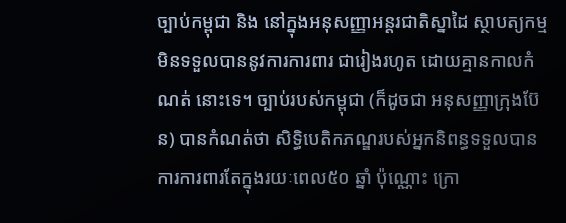ច្បាប់កម្ពុជា និង នៅក្នុងអនុសញ្ញាអន្ដរជាតិស្នាដៃ ស្ថាបត្យកម្មមិនទទួលបាននូវការការពារ ជារៀងរហូត ដោយគ្មានកាលកំណត់ នោះទេ។ ច្បាប់របស់កម្ពុជា (ក៏ដូចជា អនុសញ្ញាក្រុងប៊ែន) បានកំណត់ថា សិទ្ធិបេតិកភណ្ឌរបស់អ្នកនិពន្ធទទួលបានការការពារតែក្នុងរយៈពេល៥០ ឆ្នាំ ប៉ុណ្ណោះ ក្រោ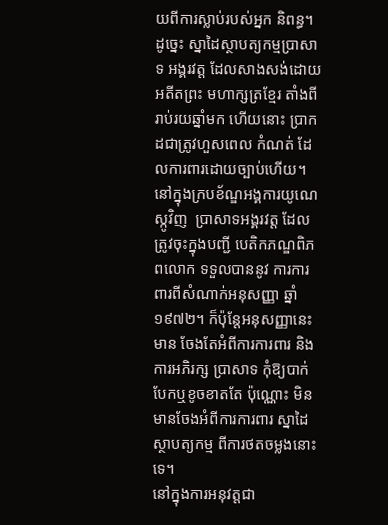យពីការស្លាប់របស់អ្នក និពន្ធ។
ដូច្នេះ ស្នាដៃស្ថាបត្យកម្មប្រាសាទ អង្គរវត្ដ ដែលសាងសង់ដោយអតីតព្រះ មហាក្សត្រខ្មែរ តាំងពីរាប់រយឆ្នាំមក ហើយនោះ ប្រាកដជាត្រូវហួសពេល កំណត់ ដែលការពារដោយច្បាប់ហើយ។
នៅក្នុងក្របខ័ណ្ឌអង្គការយូណេ ស្កូវិញ  ប្រាសាទអង្គរវត្ដ ដែលត្រូវចុះក្នុងបញ្ជី បេតិកភណ្ឌពិភពលោក ទទួលបាននូវ ការការពារពីសំណាក់អនុសញ្ញា ឆ្នាំ ១៩៧២។ ក៏ប៉ុន្ដែអនុសញ្ញានេះ មាន ចែងតែអំពីការការពារ និងការអភិរក្ស ប្រាសាទ កុំឱ្យបាក់បែកឬខូចខាតតែ ប៉ុណ្ណោះ មិនមានចែងអំពីការការពារ ស្នាដៃស្ថាបត្យកម្ម ពីការថតចម្លងនោះទេ។
នៅក្នុងការអនុវត្ដជា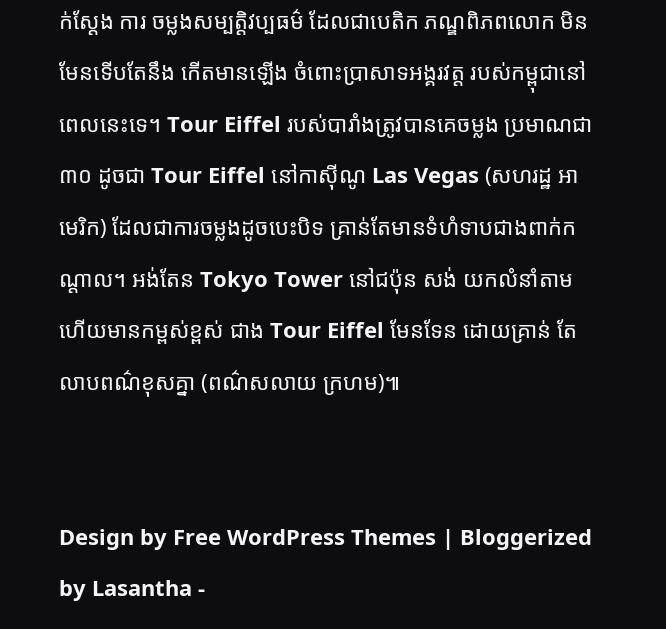ក់ស្ដែង ការ ចម្លងសម្បត្ដិវប្បធម៌ ដែលជាបេតិក ភណ្ឌពិភពលោក មិនមែនទើបតែនឹង កើតមានឡើង ចំពោះប្រាសាទអង្គរវត្ដ របស់កម្ពុជានៅពេលនេះទេ។ Tour Eiffel របស់បារាំងត្រូវបានគេចម្លង ប្រមាណជា៣០ ដូចជា Tour Eiffel នៅកាស៊ីណូ Las Vegas (សហរដ្ឋ អាមេរិក) ដែលជាការចម្លងដូចបេះបិទ គ្រាន់តែមានទំហំទាបជាងពាក់កណ្ដាល។ អង់តែន Tokyo Tower នៅជប៉ុន សង់ យកលំនាំតាម ហើយមានកម្ពស់ខ្ពស់ ជាង Tour Eiffel មែនទែន ដោយគ្រាន់ តែលាបពណ៌ខុសគ្នា (ពណ៌សលាយ ក្រហម)៕


Design by Free WordPress Themes | Bloggerized by Lasantha -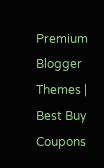Premium Blogger Themes | Best Buy Coupons